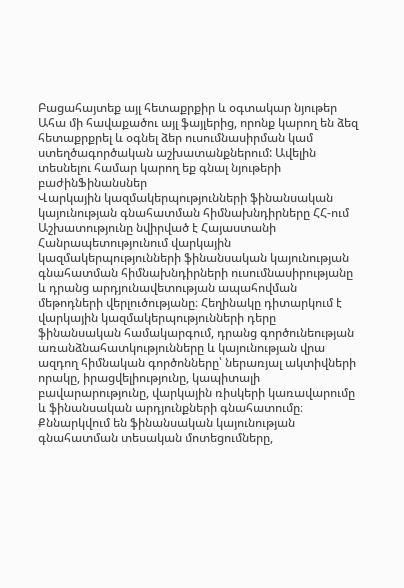Բացահայտեք այլ հետաքրքիր և օգտակար նյութեր
Ահա մի հավաքածու այլ ֆայլերից, որոնք կարող են ձեզ հետաքրքրել և օգնել ձեր ուսումնասիրման կամ ստեղծագործական աշխատանքներում: Ավելին տեսնելու համար կարող եք գնալ նյութերի բաժինՖինանսներ
Վարկային կազմակերպությունների ֆինանսական կայունության գնահատման հիմնախնդիրները ՀՀ-ում
Աշխատությունը նվիրված է Հայաստանի Հանրապետությունում վարկային կազմակերպությունների ֆինանսական կայունության գնահատման հիմնախնդիրների ուսումնասիրությանը և դրանց արդյունավետության ապահովման մեթոդների վերլուծությանը։ Հեղինակը դիտարկում է վարկային կազմակերպությունների դերը ֆինանսական համակարգում, դրանց գործունեության առանձնահատկությունները և կայունության վրա ազդող հիմնական գործոնները՝ ներառյալ ակտիվների որակը, իրացվելիությունը, կապիտալի բավարարությունը, վարկային ռիսկերի կառավարումը և ֆինանսական արդյունքների գնահատումը։ Քննարկվում են ֆինանսական կայունության գնահատման տեսական մոտեցումները,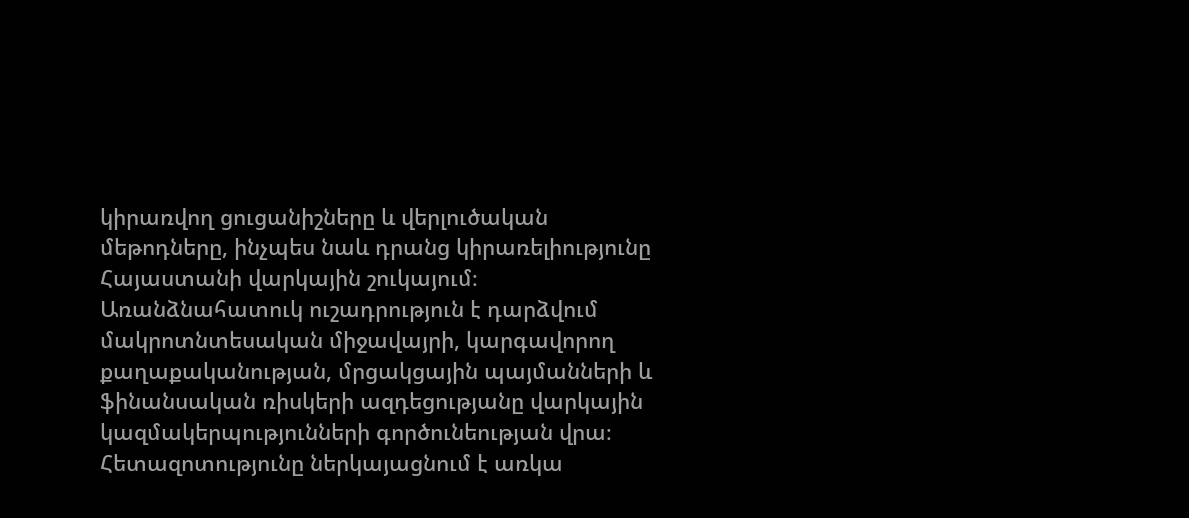կիրառվող ցուցանիշները և վերլուծական մեթոդները, ինչպես նաև դրանց կիրառելիությունը Հայաստանի վարկային շուկայում։ Առանձնահատուկ ուշադրություն է դարձվում մակրոտնտեսական միջավայրի, կարգավորող քաղաքականության, մրցակցային պայմանների և ֆինանսական ռիսկերի ազդեցությանը վարկային կազմակերպությունների գործունեության վրա։ Հետազոտությունը ներկայացնում է առկա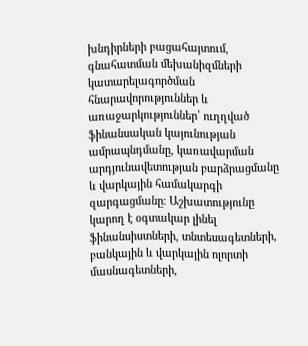խնդիրների բացահայտում, գնահատման մեխանիզմների կատարելագործման հնարավորություններ և առաջարկություններ՝ ուղղված ֆինանսական կայունության ամրապնդմանը, կառավարման արդյունավետության բարձրացմանը և վարկային համակարգի զարգացմանը։ Աշխատությունը կարող է օգտակար լինել ֆինանսիստների, տնտեսագետների, բանկային և վարկային ոլորտի մասնագետների,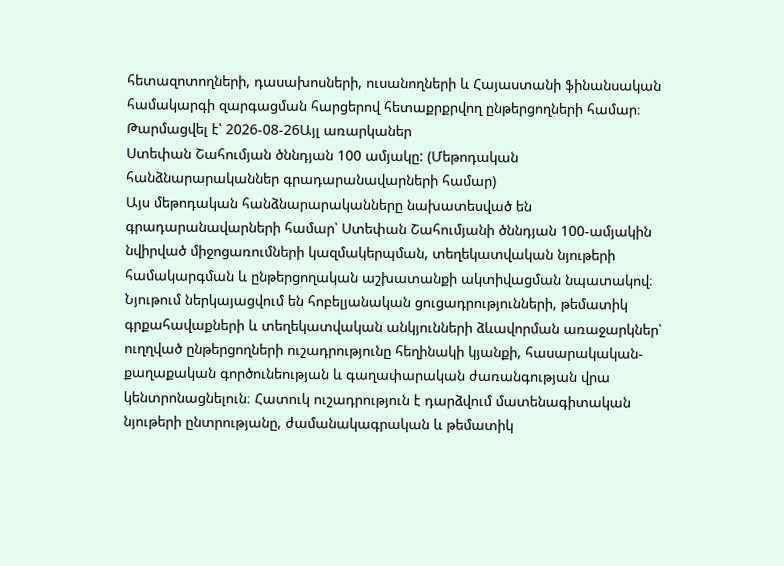հետազոտողների, դասախոսների, ուսանողների և Հայաստանի ֆինանսական համակարգի զարգացման հարցերով հետաքրքրվող ընթերցողների համար։
Թարմացվել է՝ 2026-08-26Այլ առարկաներ
Ստեփան Շահումյան ծննդյան 100 ամյակը: (Մեթոդական հանձնարարականներ գրադարանավարների համար)
Այս մեթոդական հանձնարարականները նախատեսված են գրադարանավարների համար՝ Ստեփան Շահումյանի ծննդյան 100-ամյակին նվիրված միջոցառումների կազմակերպման, տեղեկատվական նյութերի համակարգման և ընթերցողական աշխատանքի ակտիվացման նպատակով։ Նյութում ներկայացվում են հոբելյանական ցուցադրությունների, թեմատիկ գրքահավաքների և տեղեկատվական անկյունների ձևավորման առաջարկներ՝ ուղղված ընթերցողների ուշադրությունը հեղինակի կյանքի, հասարակական-քաղաքական գործունեության և գաղափարական ժառանգության վրա կենտրոնացնելուն։ Հատուկ ուշադրություն է դարձվում մատենագիտական նյութերի ընտրությանը, ժամանակագրական և թեմատիկ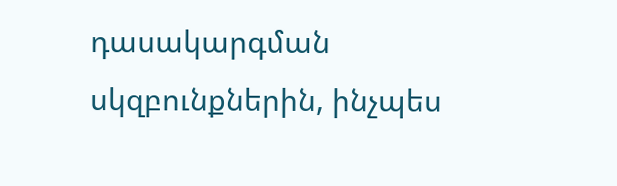դասակարգման սկզբունքներին, ինչպես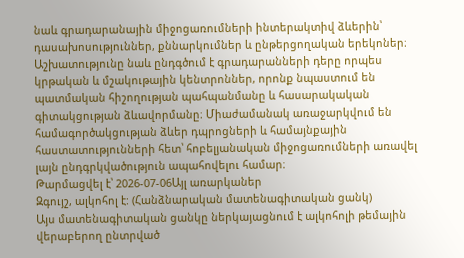նաև գրադարանային միջոցառումների ինտերակտիվ ձևերին՝ դասախոսություններ, քննարկումներ և ընթերցողական երեկոներ։ Աշխատությունը նաև ընդգծում է գրադարանների դերը որպես կրթական և մշակութային կենտրոններ, որոնք նպաստում են պատմական հիշողության պահպանմանը և հասարակական գիտակցության ձևավորմանը։ Միաժամանակ առաջարկվում են համագործակցության ձևեր դպրոցների և համայնքային հաստատությունների հետ՝ հոբելյանական միջոցառումների առավել լայն ընդգրկվածություն ապահովելու համար։
Թարմացվել է՝ 2026-07-06Այլ առարկաներ
Զգույշ, ալկոհոլ է: (Հանձնարական մատենագիտական ցանկ)
Այս մատենագիտական ցանկը ներկայացնում է ալկոհոլի թեմային վերաբերող ընտրված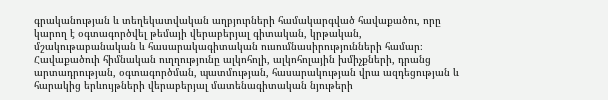գրականության և տեղեկատվական աղբյուրների համակարգված հավաքածու, որը կարող է օգտագործվել թեմայի վերաբերյալ գիտական, կրթական, մշակութաբանական և հասարակագիտական ուսումնասիրությունների համար։ Հավաքածուի հիմնական ուղղությունը ալկոհոլի, ալկոհոլային խմիչքների, դրանց արտադրության, օգտագործման, պատմության, հասարակության վրա ազդեցության և հարակից երևույթների վերաբերյալ մատենագիտական նյութերի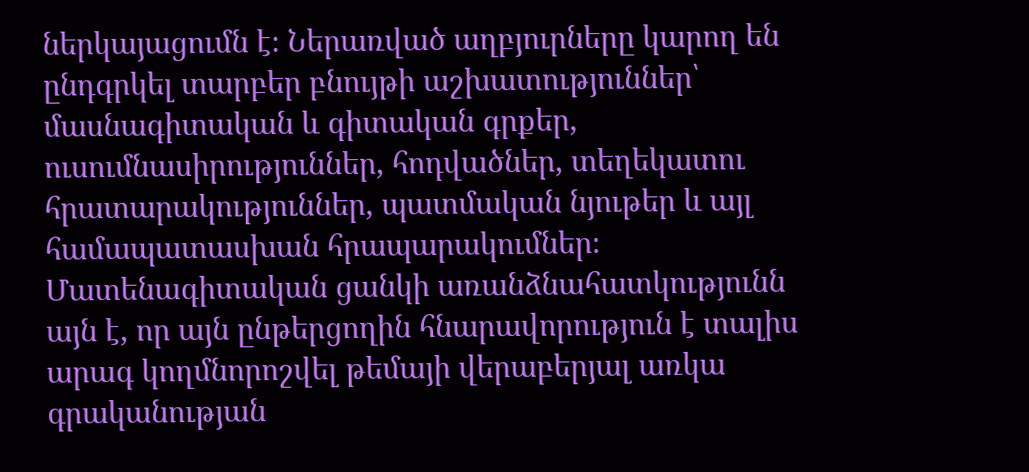ներկայացումն է։ Ներառված աղբյուրները կարող են ընդգրկել տարբեր բնույթի աշխատություններ՝ մասնագիտական և գիտական գրքեր, ուսումնասիրություններ, հոդվածներ, տեղեկատու հրատարակություններ, պատմական նյութեր և այլ համապատասխան հրապարակումներ։ Մատենագիտական ցանկի առանձնահատկությունն այն է, որ այն ընթերցողին հնարավորություն է տալիս արագ կողմնորոշվել թեմայի վերաբերյալ առկա գրականության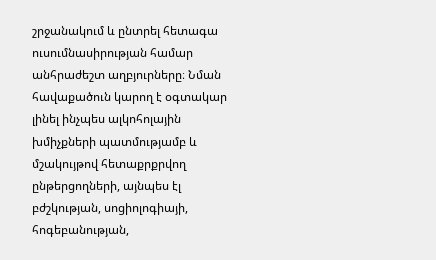շրջանակում և ընտրել հետագա ուսումնասիրության համար անհրաժեշտ աղբյուրները։ Նման հավաքածուն կարող է օգտակար լինել ինչպես ալկոհոլային խմիչքների պատմությամբ և մշակույթով հետաքրքրվող ընթերցողների, այնպես էլ բժշկության, սոցիոլոգիայի, հոգեբանության,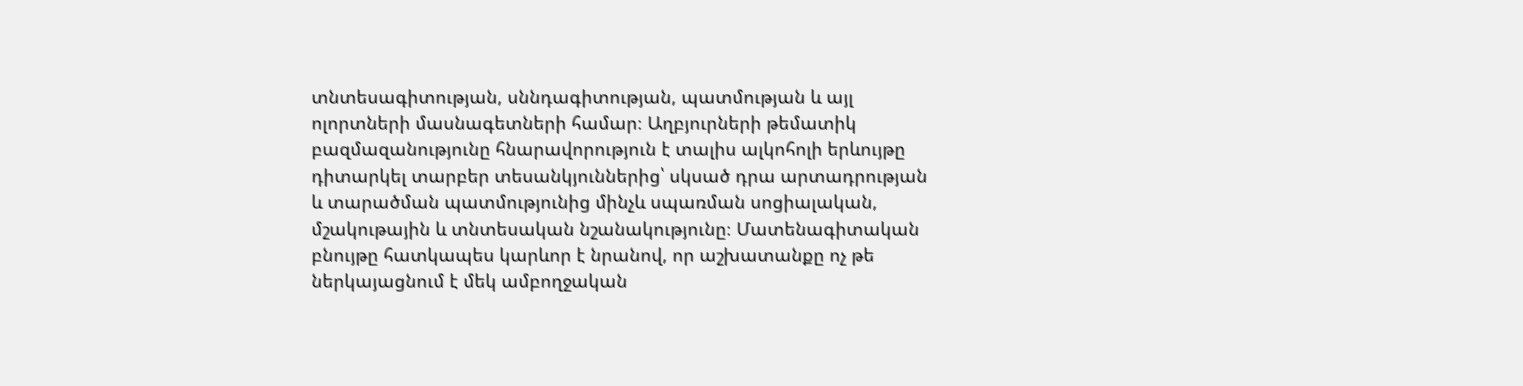տնտեսագիտության, սննդագիտության, պատմության և այլ ոլորտների մասնագետների համար։ Աղբյուրների թեմատիկ բազմազանությունը հնարավորություն է տալիս ալկոհոլի երևույթը դիտարկել տարբեր տեսանկյուններից՝ սկսած դրա արտադրության և տարածման պատմությունից մինչև սպառման սոցիալական, մշակութային և տնտեսական նշանակությունը։ Մատենագիտական բնույթը հատկապես կարևոր է նրանով, որ աշխատանքը ոչ թե ներկայացնում է մեկ ամբողջական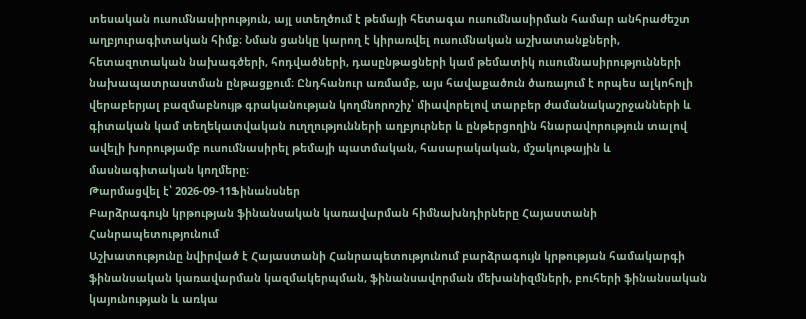տեսական ուսումնասիրություն, այլ ստեղծում է թեմայի հետագա ուսումնասիրման համար անհրաժեշտ աղբյուրագիտական հիմք։ Նման ցանկը կարող է կիրառվել ուսումնական աշխատանքների, հետազոտական նախագծերի, հոդվածների, դասընթացների կամ թեմատիկ ուսումնասիրությունների նախապատրաստման ընթացքում։ Ընդհանուր առմամբ, այս հավաքածուն ծառայում է որպես ալկոհոլի վերաբերյալ բազմաբնույթ գրականության կողմնորոշիչ՝ միավորելով տարբեր ժամանակաշրջանների և գիտական կամ տեղեկատվական ուղղությունների աղբյուրներ և ընթերցողին հնարավորություն տալով ավելի խորությամբ ուսումնասիրել թեմայի պատմական, հասարակական, մշակութային և մասնագիտական կողմերը։
Թարմացվել է՝ 2026-09-11Ֆինանսներ
Բարձրագույն կրթության ֆինանսական կառավարման հիմնախնդիրները Հայաստանի Հանրապետությունում
Աշխատությունը նվիրված է Հայաստանի Հանրապետությունում բարձրագույն կրթության համակարգի ֆինանսական կառավարման կազմակերպման, ֆինանսավորման մեխանիզմների, բուհերի ֆինանսական կայունության և առկա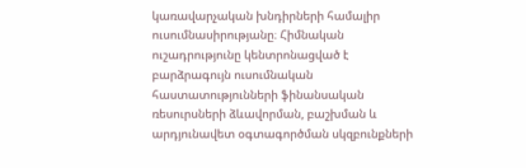կառավարչական խնդիրների համալիր ուսումնասիրությանը։ Հիմնական ուշադրությունը կենտրոնացված է բարձրագույն ուսումնական հաստատությունների ֆինանսական ռեսուրսների ձևավորման, բաշխման և արդյունավետ օգտագործման սկզբունքների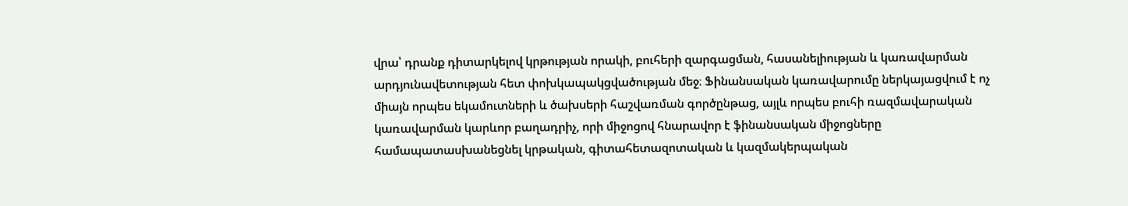վրա՝ դրանք դիտարկելով կրթության որակի, բուհերի զարգացման, հասանելիության և կառավարման արդյունավետության հետ փոխկապակցվածության մեջ։ Ֆինանսական կառավարումը ներկայացվում է ոչ միայն որպես եկամուտների և ծախսերի հաշվառման գործընթաց, այլև որպես բուհի ռազմավարական կառավարման կարևոր բաղադրիչ, որի միջոցով հնարավոր է ֆինանսական միջոցները համապատասխանեցնել կրթական, գիտահետազոտական և կազմակերպական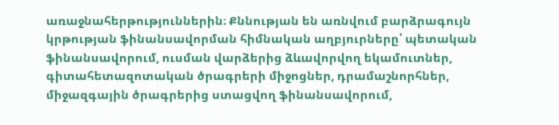առաջնահերթություններին։ Քննության են առնվում բարձրագույն կրթության ֆինանսավորման հիմնական աղբյուրները՝ պետական ֆինանսավորում, ուսման վարձերից ձևավորվող եկամուտներ, գիտահետազոտական ծրագրերի միջոցներ, դրամաշնորհներ, միջազգային ծրագրերից ստացվող ֆինանսավորում,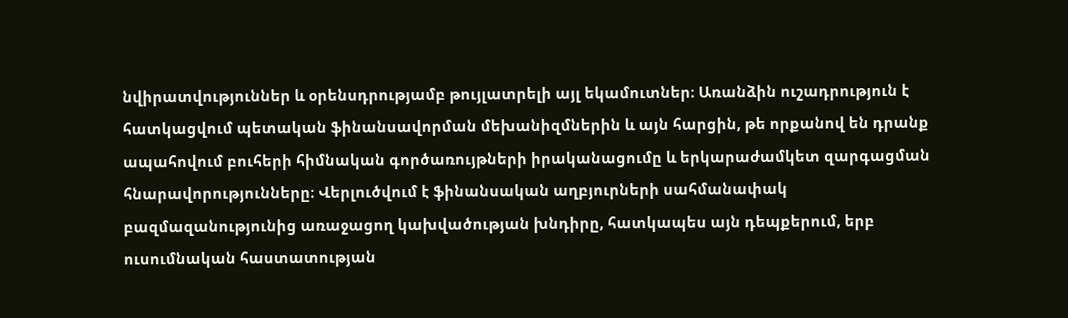նվիրատվություններ և օրենսդրությամբ թույլատրելի այլ եկամուտներ։ Առանձին ուշադրություն է հատկացվում պետական ֆինանսավորման մեխանիզմներին և այն հարցին, թե որքանով են դրանք ապահովում բուհերի հիմնական գործառույթների իրականացումը և երկարաժամկետ զարգացման հնարավորությունները։ Վերլուծվում է ֆինանսական աղբյուրների սահմանափակ բազմազանությունից առաջացող կախվածության խնդիրը, հատկապես այն դեպքերում, երբ ուսումնական հաստատության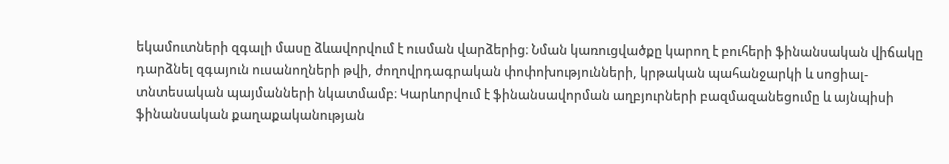եկամուտների զգալի մասը ձևավորվում է ուսման վարձերից։ Նման կառուցվածքը կարող է բուհերի ֆինանսական վիճակը դարձնել զգայուն ուսանողների թվի, ժողովրդագրական փոփոխությունների, կրթական պահանջարկի և սոցիալ-տնտեսական պայմանների նկատմամբ։ Կարևորվում է ֆինանսավորման աղբյուրների բազմազանեցումը և այնպիսի ֆինանսական քաղաքականության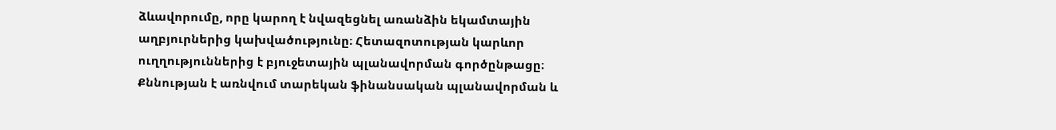ձևավորումը, որը կարող է նվազեցնել առանձին եկամտային աղբյուրներից կախվածությունը։ Հետազոտության կարևոր ուղղություններից է բյուջետային պլանավորման գործընթացը։ Քննության է առնվում տարեկան ֆինանսական պլանավորման և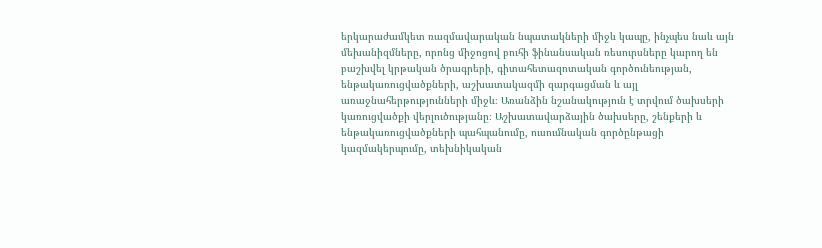երկարաժամկետ ռազմավարական նպատակների միջև կապը, ինչպես նաև այն մեխանիզմները, որոնց միջոցով բուհի ֆինանսական ռեսուրսները կարող են բաշխվել կրթական ծրագրերի, գիտահետազոտական գործունեության, ենթակառուցվածքների, աշխատակազմի զարգացման և այլ առաջնահերթությունների միջև։ Առանձին նշանակություն է տրվում ծախսերի կառուցվածքի վերլուծությանը։ Աշխատավարձային ծախսերը, շենքերի և ենթակառուցվածքների պահպանումը, ուսումնական գործընթացի կազմակերպումը, տեխնիկական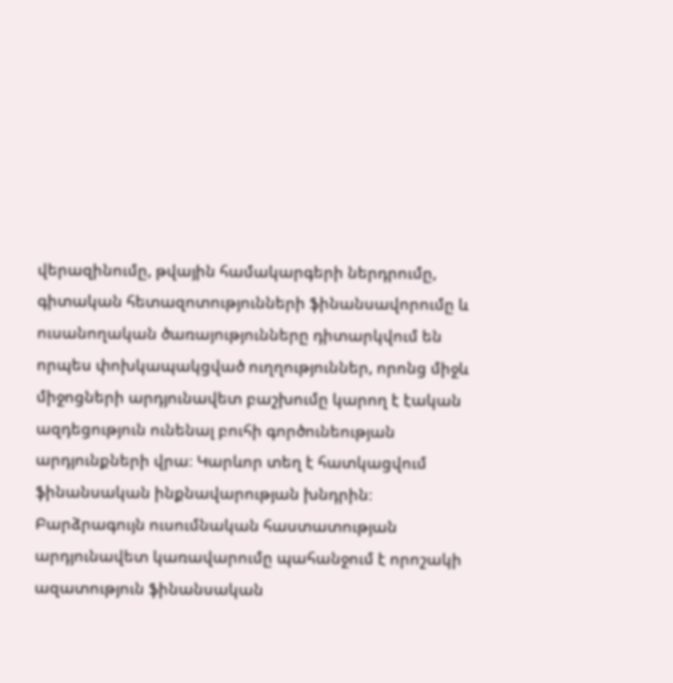վերազինումը, թվային համակարգերի ներդրումը, գիտական հետազոտությունների ֆինանսավորումը և ուսանողական ծառայությունները դիտարկվում են որպես փոխկապակցված ուղղություններ, որոնց միջև միջոցների արդյունավետ բաշխումը կարող է էական ազդեցություն ունենալ բուհի գործունեության արդյունքների վրա։ Կարևոր տեղ է հատկացվում ֆինանսական ինքնավարության խնդրին։ Բարձրագույն ուսումնական հաստատության արդյունավետ կառավարումը պահանջում է որոշակի ազատություն ֆինանսական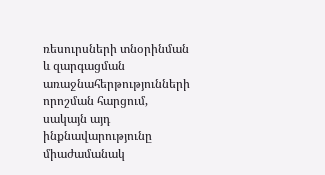ռեսուրսների տնօրինման և զարգացման առաջնահերթությունների որոշման հարցում, սակայն այդ ինքնավարությունը միաժամանակ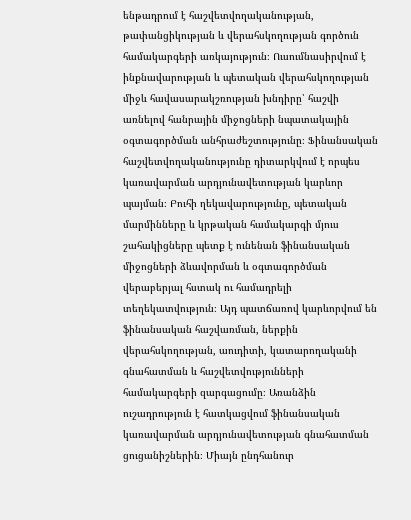ենթադրում է հաշվետվողականության, թափանցիկության և վերահսկողության գործուն համակարգերի առկայություն։ Ուսումնասիրվում է ինքնավարության և պետական վերահսկողության միջև հավասարակշռության խնդիրը՝ հաշվի առնելով հանրային միջոցների նպատակային օգտագործման անհրաժեշտությունը։ Ֆինանսական հաշվետվողականությունը դիտարկվում է որպես կառավարման արդյունավետության կարևոր պայման։ Բուհի ղեկավարությունը, պետական մարմինները և կրթական համակարգի մյուս շահակիցները պետք է ունենան ֆինանսական միջոցների ձևավորման և օգտագործման վերաբերյալ հստակ ու համադրելի տեղեկատվություն։ Այդ պատճառով կարևորվում են ֆինանսական հաշվառման, ներքին վերահսկողության, աուդիտի, կատարողականի գնահատման և հաշվետվությունների համակարգերի զարգացումը։ Առանձին ուշադրություն է հատկացվում ֆինանսական կառավարման արդյունավետության գնահատման ցուցանիշներին։ Միայն ընդհանուր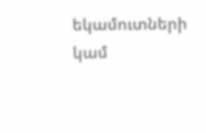եկամուտների կամ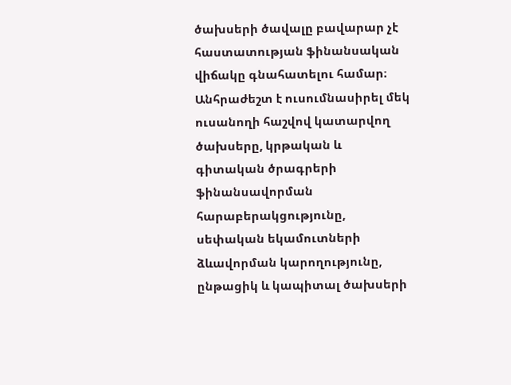ծախսերի ծավալը բավարար չէ հաստատության ֆինանսական վիճակը գնահատելու համար։ Անհրաժեշտ է ուսումնասիրել մեկ ուսանողի հաշվով կատարվող ծախսերը, կրթական և գիտական ծրագրերի ֆինանսավորման հարաբերակցությունը, սեփական եկամուտների ձևավորման կարողությունը, ընթացիկ և կապիտալ ծախսերի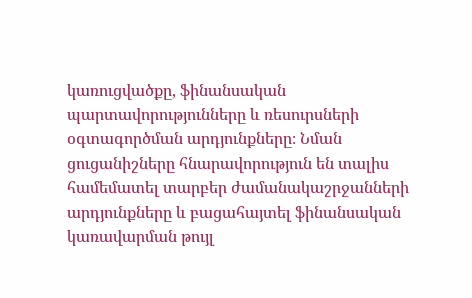կառուցվածքը, ֆինանսական պարտավորությունները և ռեսուրսների օգտագործման արդյունքները։ Նման ցուցանիշները հնարավորություն են տալիս համեմատել տարբեր ժամանակաշրջանների արդյունքները և բացահայտել ֆինանսական կառավարման թույլ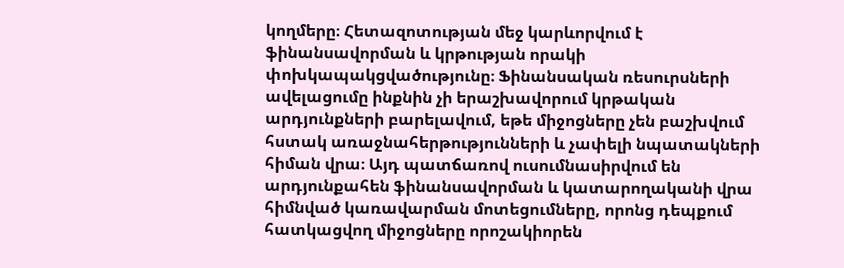կողմերը։ Հետազոտության մեջ կարևորվում է ֆինանսավորման և կրթության որակի փոխկապակցվածությունը։ Ֆինանսական ռեսուրսների ավելացումը ինքնին չի երաշխավորում կրթական արդյունքների բարելավում, եթե միջոցները չեն բաշխվում հստակ առաջնահերթությունների և չափելի նպատակների հիման վրա։ Այդ պատճառով ուսումնասիրվում են արդյունքահեն ֆինանսավորման և կատարողականի վրա հիմնված կառավարման մոտեցումները, որոնց դեպքում հատկացվող միջոցները որոշակիորեն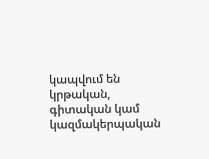կապվում են կրթական, գիտական կամ կազմակերպական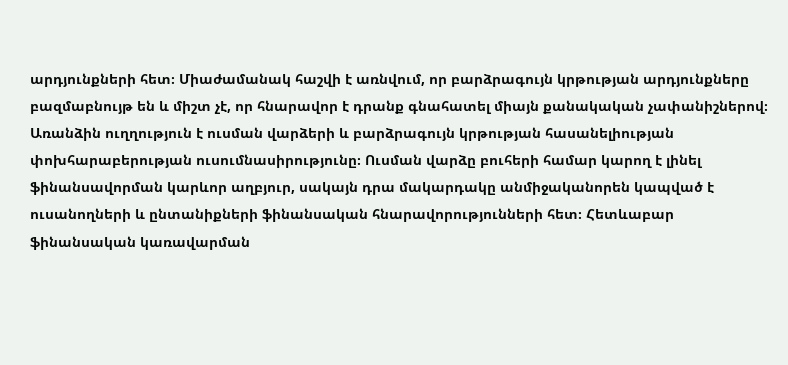արդյունքների հետ։ Միաժամանակ հաշվի է առնվում, որ բարձրագույն կրթության արդյունքները բազմաբնույթ են և միշտ չէ, որ հնարավոր է դրանք գնահատել միայն քանակական չափանիշներով։ Առանձին ուղղություն է ուսման վարձերի և բարձրագույն կրթության հասանելիության փոխհարաբերության ուսումնասիրությունը։ Ուսման վարձը բուհերի համար կարող է լինել ֆինանսավորման կարևոր աղբյուր, սակայն դրա մակարդակը անմիջականորեն կապված է ուսանողների և ընտանիքների ֆինանսական հնարավորությունների հետ։ Հետևաբար ֆինանսական կառավարման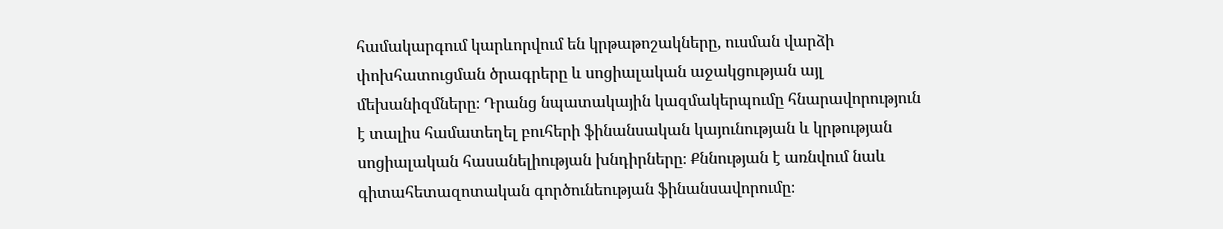համակարգում կարևորվում են կրթաթոշակները, ուսման վարձի փոխհատուցման ծրագրերը և սոցիալական աջակցության այլ մեխանիզմները։ Դրանց նպատակային կազմակերպումը հնարավորություն է տալիս համատեղել բուհերի ֆինանսական կայունության և կրթության սոցիալական հասանելիության խնդիրները։ Քննության է առնվում նաև գիտահետազոտական գործունեության ֆինանսավորումը։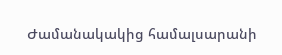Ժամանակակից համալսարանի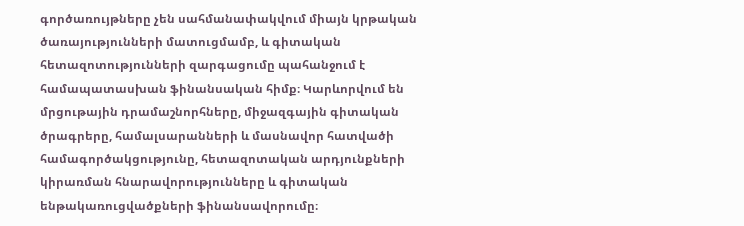գործառույթները չեն սահմանափակվում միայն կրթական ծառայությունների մատուցմամբ, և գիտական հետազոտությունների զարգացումը պահանջում է համապատասխան ֆինանսական հիմք։ Կարևորվում են մրցութային դրամաշնորհները, միջազգային գիտական ծրագրերը, համալսարանների և մասնավոր հատվածի համագործակցությունը, հետազոտական արդյունքների կիրառման հնարավորությունները և գիտական ենթակառուցվածքների ֆինանսավորումը։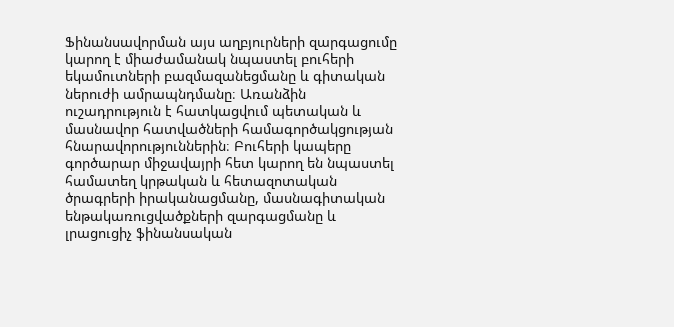Ֆինանսավորման այս աղբյուրների զարգացումը կարող է միաժամանակ նպաստել բուհերի եկամուտների բազմազանեցմանը և գիտական ներուժի ամրապնդմանը։ Առանձին ուշադրություն է հատկացվում պետական և մասնավոր հատվածների համագործակցության հնարավորություններին։ Բուհերի կապերը գործարար միջավայրի հետ կարող են նպաստել համատեղ կրթական և հետազոտական ծրագրերի իրականացմանը, մասնագիտական ենթակառուցվածքների զարգացմանը և լրացուցիչ ֆինանսական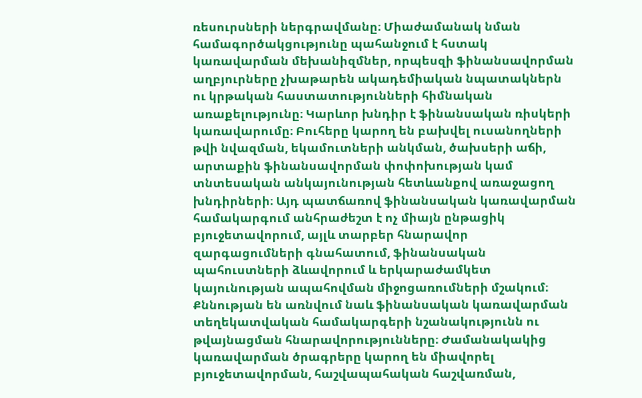ռեսուրսների ներգրավմանը։ Միաժամանակ նման համագործակցությունը պահանջում է հստակ կառավարման մեխանիզմներ, որպեսզի ֆինանսավորման աղբյուրները չխաթարեն ակադեմիական նպատակներն ու կրթական հաստատությունների հիմնական առաքելությունը։ Կարևոր խնդիր է ֆինանսական ռիսկերի կառավարումը։ Բուհերը կարող են բախվել ուսանողների թվի նվազման, եկամուտների անկման, ծախսերի աճի, արտաքին ֆինանսավորման փոփոխության կամ տնտեսական անկայունության հետևանքով առաջացող խնդիրների։ Այդ պատճառով ֆինանսական կառավարման համակարգում անհրաժեշտ է ոչ միայն ընթացիկ բյուջետավորում, այլև տարբեր հնարավոր զարգացումների գնահատում, ֆինանսական պահուստների ձևավորում և երկարաժամկետ կայունության ապահովման միջոցառումների մշակում։ Քննության են առնվում նաև ֆինանսական կառավարման տեղեկատվական համակարգերի նշանակությունն ու թվայնացման հնարավորությունները։ Ժամանակակից կառավարման ծրագրերը կարող են միավորել բյուջետավորման, հաշվապահական հաշվառման,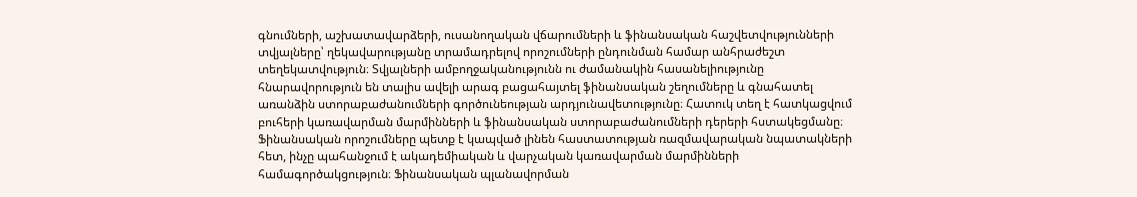գնումների, աշխատավարձերի, ուսանողական վճարումների և ֆինանսական հաշվետվությունների տվյալները՝ ղեկավարությանը տրամադրելով որոշումների ընդունման համար անհրաժեշտ տեղեկատվություն։ Տվյալների ամբողջականությունն ու ժամանակին հասանելիությունը հնարավորություն են տալիս ավելի արագ բացահայտել ֆինանսական շեղումները և գնահատել առանձին ստորաբաժանումների գործունեության արդյունավետությունը։ Հատուկ տեղ է հատկացվում բուհերի կառավարման մարմինների և ֆինանսական ստորաբաժանումների դերերի հստակեցմանը։ Ֆինանսական որոշումները պետք է կապված լինեն հաստատության ռազմավարական նպատակների հետ, ինչը պահանջում է ակադեմիական և վարչական կառավարման մարմինների համագործակցություն։ Ֆինանսական պլանավորման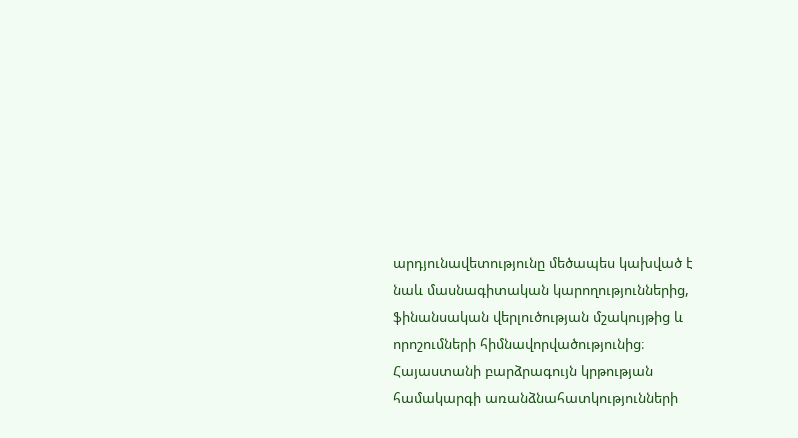արդյունավետությունը մեծապես կախված է նաև մասնագիտական կարողություններից, ֆինանսական վերլուծության մշակույթից և որոշումների հիմնավորվածությունից։ Հայաստանի բարձրագույն կրթության համակարգի առանձնահատկությունների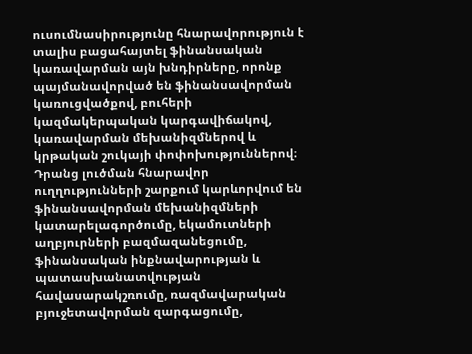ուսումնասիրությունը հնարավորություն է տալիս բացահայտել ֆինանսական կառավարման այն խնդիրները, որոնք պայմանավորված են ֆինանսավորման կառուցվածքով, բուհերի կազմակերպական կարգավիճակով, կառավարման մեխանիզմներով և կրթական շուկայի փոփոխություններով։ Դրանց լուծման հնարավոր ուղղությունների շարքում կարևորվում են ֆինանսավորման մեխանիզմների կատարելագործումը, եկամուտների աղբյուրների բազմազանեցումը, ֆինանսական ինքնավարության և պատասխանատվության հավասարակշռումը, ռազմավարական բյուջետավորման զարգացումը,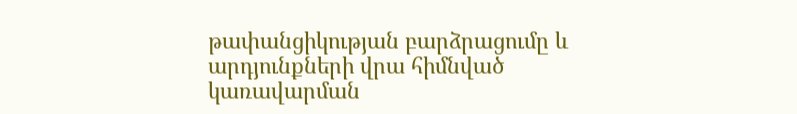թափանցիկության բարձրացումը և արդյունքների վրա հիմնված կառավարման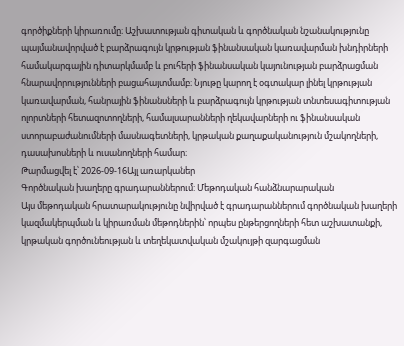գործիքների կիրառումը։ Աշխատության գիտական և գործնական նշանակությունը պայմանավորված է բարձրագույն կրթության ֆինանսական կառավարման խնդիրների համակարգային դիտարկմամբ և բուհերի ֆինանսական կայունության բարձրացման հնարավորությունների բացահայտմամբ։ Նյութը կարող է օգտակար լինել կրթության կառավարման, հանրային ֆինանսների և բարձրագույն կրթության տնտեսագիտության ոլորտների հետազոտողների, համալսարանների ղեկավարների ու ֆինանսական ստորաբաժանումների մասնագետների, կրթական քաղաքականություն մշակողների, դասախոսների և ուսանողների համար։
Թարմացվել է՝ 2026-09-16Այլ առարկաներ
Գործնական խաղերը գրադարաններում: Մեթոդական հանձնարարական
Այս մեթոդական հրատարակությունը նվիրված է գրադարաններում գործնական խաղերի կազմակերպման և կիրառման մեթոդներին՝ որպես ընթերցողների հետ աշխատանքի, կրթական գործունեության և տեղեկատվական մշակույթի զարգացման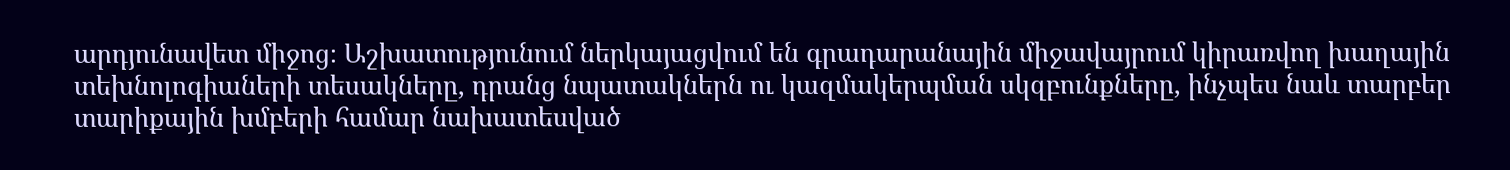արդյունավետ միջոց։ Աշխատությունում ներկայացվում են գրադարանային միջավայրում կիրառվող խաղային տեխնոլոգիաների տեսակները, դրանց նպատակներն ու կազմակերպման սկզբունքները, ինչպես նաև տարբեր տարիքային խմբերի համար նախատեսված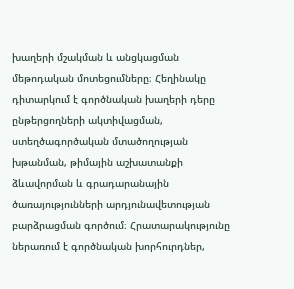խաղերի մշակման և անցկացման մեթոդական մոտեցումները։ Հեղինակը դիտարկում է գործնական խաղերի դերը ընթերցողների ակտիվացման, ստեղծագործական մտածողության խթանման, թիմային աշխատանքի ձևավորման և գրադարանային ծառայությունների արդյունավետության բարձրացման գործում։ Հրատարակությունը ներառում է գործնական խորհուրդներ,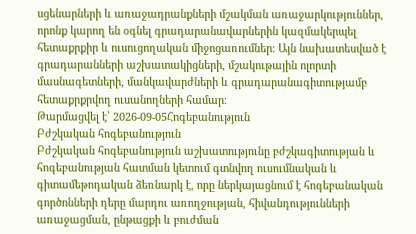սցենարների և առաջադրանքների մշակման առաջարկություններ, որոնք կարող են օգնել գրադարանավարներին կազմակերպել հետաքրքիր և ուսուցողական միջոցառումներ։ Այն նախատեսված է գրադարանների աշխատակիցների, մշակութային ոլորտի մասնագետների, մանկավարժների և գրադարանագիտությամբ հետաքրքրվող ուսանողների համար։
Թարմացվել է՝ 2026-09-05Հոգեբանություն
Բժշկական հոգեբանություն
Բժշկական հոգեբանություն աշխատությունը բժշկագիտության և հոգեբանության հատման կետում գտնվող ուսումնական և գիտամեթոդական ձեռնարկ է, որը ներկայացնում է հոգեբանական գործոնների դերը մարդու առողջության, հիվանդությունների առաջացման, ընթացքի և բուժման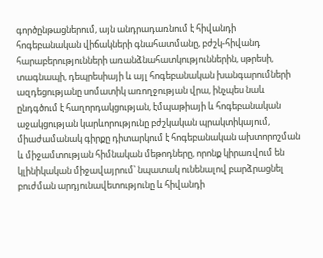գործընթացներում, այն անդրադառնում է հիվանդի հոգեբանական վիճակների գնահատմանը, բժշկ-հիվանդ հարաբերությունների առանձնահատկություններին, սթրեսի, տագնապի, դեպրեսիայի և այլ հոգեբանական խանգարումների ազդեցությանը սոմատիկ առողջության վրա, ինչպես նաև ընդգծում է հաղորդակցության, էմպաթիայի և հոգեբանական աջակցության կարևորությունը բժշկական պրակտիկայում, միաժամանակ գիրքը դիտարկում է հոգեբանական ախտորոշման և միջամտության հիմնական մեթոդները, որոնք կիրառվում են կլինիկական միջավայրում՝ նպատակ ունենալով բարձրացնել բուժման արդյունավետությունը և հիվանդի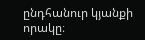ընդհանուր կյանքի որակը։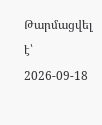Թարմացվել է՝ 2026-09-18